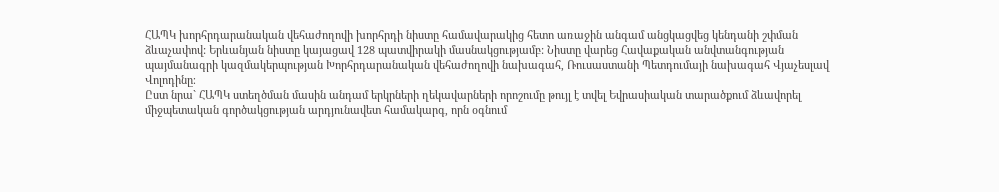ՀԱՊԿ խորհրդարանական վեհաժողովի խորհրդի նիստը համավարակից հետո առաջին անգամ անցկացվեց կենդանի շփման ձևաչափով: Երևանյան նիստը կայացավ 128 պատվիրակի մասնակցությամբ: Նիստը վարեց Հավաքական անվտանգության պայմանագրի կազմակերպության Խորհրդարանական վեհաժողովի նախագահ, Ռուսաստանի Պետդումայի նախագահ Վյաչեսլավ Վոլոդինը։
Ըստ նրա` ՀԱՊԿ ստեղծման մասին անդամ երկրների ղեկավարների որոշումը թույլ է տվել Եվրասիական տարածքում ձևավորել միջպետական գործակցության արդյունավետ համակարգ, որն օգնում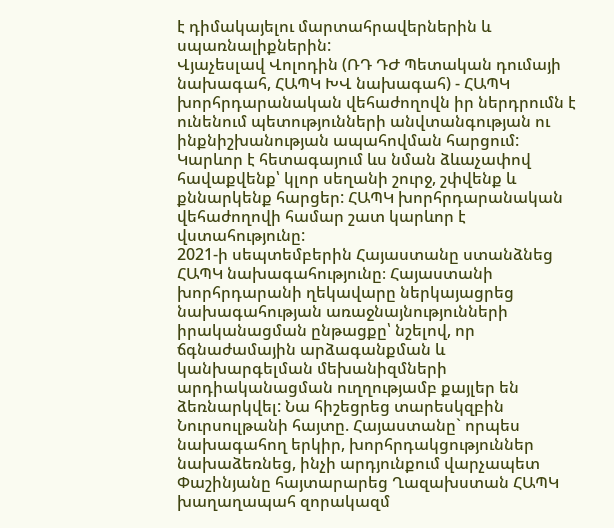է դիմակայելու մարտահրավերներին և սպառնալիքներին:
Վյաչեսլավ Վոլոդին (ՌԴ ԴԺ Պետական դումայի նախագահ, ՀԱՊԿ ԽՎ նախագահ) - ՀԱՊԿ խորհրդարանական վեհաժողովն իր ներդրումն է ունենում պետությունների անվտանգության ու ինքնիշխանության ապահովման հարցում: Կարևոր է հետագայում ևս նման ձևաչափով հավաքվենք՝ կլոր սեղանի շուրջ, շփվենք և քննարկենք հարցեր: ՀԱՊԿ խորհրդարանական վեհաժողովի համար շատ կարևոր է վստահությունը:
2021-ի սեպտեմբերին Հայաստանը ստանձնեց ՀԱՊԿ նախագահությունը։ Հայաստանի խորհրդարանի ղեկավարը ներկայացրեց նախագահության առաջնայնությունների իրականացման ընթացքը՝ նշելով, որ ճգնաժամային արձագանքման և կանխարգելման մեխանիզմների արդիականացման ուղղությամբ քայլեր են ձեռնարկվել: Նա հիշեցրեց տարեսկզբին Նուրսուլթանի հայտը. Հայաստանը` որպես նախագահող երկիր, խորհրդակցություններ նախաձեռնեց, ինչի արդյունքում վարչապետ Փաշինյանը հայտարարեց Ղազախստան ՀԱՊԿ խաղաղապահ զորակազմ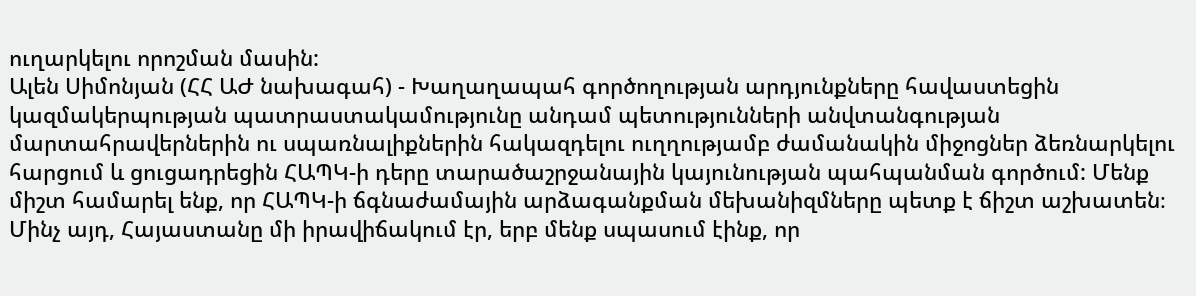ուղարկելու որոշման մասին:
Ալեն Սիմոնյան (ՀՀ ԱԺ նախագահ) - Խաղաղապահ գործողության արդյունքները հավաստեցին կազմակերպության պատրաստակամությունը անդամ պետությունների անվտանգության մարտահրավերներին ու սպառնալիքներին հակազդելու ուղղությամբ ժամանակին միջոցներ ձեռնարկելու հարցում և ցուցադրեցին ՀԱՊԿ-ի դերը տարածաշրջանային կայունության պահպանման գործում: Մենք միշտ համարել ենք, որ ՀԱՊԿ-ի ճգնաժամային արձագանքման մեխանիզմները պետք է ճիշտ աշխատեն։ Մինչ այդ, Հայաստանը մի իրավիճակում էր, երբ մենք սպասում էինք, որ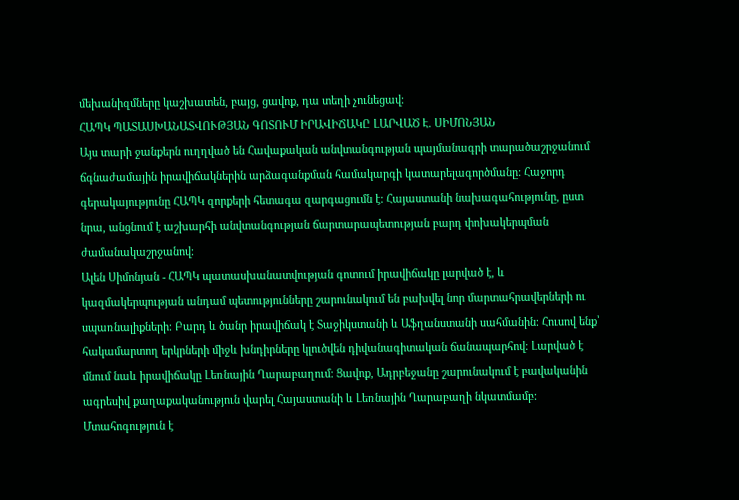մեխանիզմները կաշխատեն, բայց, ցավոք, դա տեղի չունեցավ։
ՀԱՊԿ ՊԱՏԱՍԽԱՆԱՏՎՈՒԹՅԱՆ ԳՈՏՈՒՄ ԻՐԱՎԻՃԱԿԸ ԼԱՐՎԱԾ Է. ՍԻՄՈՆՅԱՆ
Այս տարի ջանքերն ուղղված են Հավաքական անվտանգության պայմանագրի տարածաշրջանում ճգնաժամային իրավիճակներին արձագանքման համակարգի կատարելագործմանը: Հաջորդ գերակայությունը ՀԱՊԿ զորքերի հետագա զարգացումն է: Հայաստանի նախագահությունը, ըստ նրա, անցնում է աշխարհի անվտանգության ճարտարապետության բարդ փոխակերպման ժամանակաշրջանով։
Ալեն Սիմոնյան - ՀԱՊԿ պատասխանատվության գոտում իրավիճակը լարված է, և կազմակերպության անդամ պետությունները շարունակում են բախվել նոր մարտահրավերների ու սպառնալիքների։ Բարդ և ծանր իրավիճակ է Տաջիկստանի և Աֆղանստանի սահմանին։ Հուսով ենք՝ հակամարտող երկրների միջև խնդիրները կլուծվեն դիվանագիտական ճանապարհով։ Լարված է մնում նաև իրավիճակը Լեռնային Ղարաբաղում։ Ցավոք, Ադրբեջանը շարունակում է բավականին ագրեսիվ քաղաքականություն վարել Հայաստանի և Լեռնային Ղարաբաղի նկատմամբ: Մտահոգություն է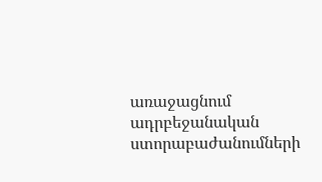առաջացնում ադրբեջանական ստորաբաժանումների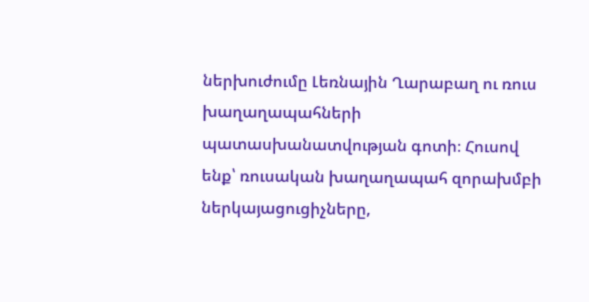ներխուժումը Լեռնային Ղարաբաղ ու ռուս խաղաղապահների պատասխանատվության գոտի։ Հուսով ենք՝ ռուսական խաղաղապահ զորախմբի ներկայացուցիչները,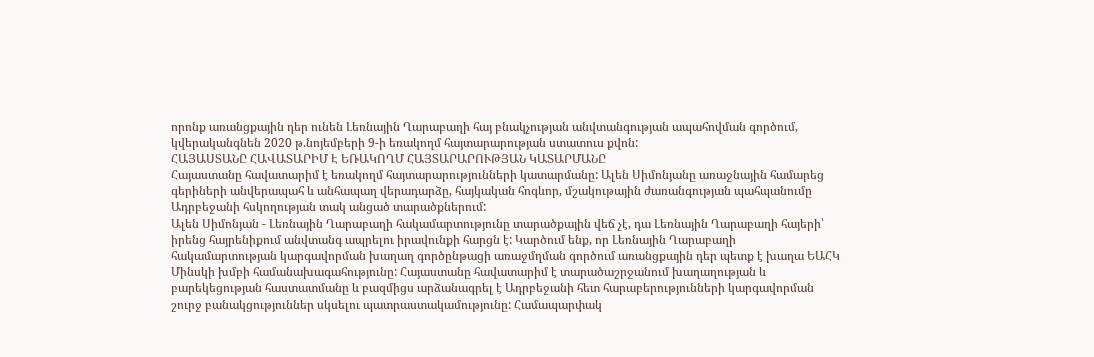որոնք առանցքային դեր ունեն Լեռնային Ղարաբաղի հայ բնակչության անվտանգության ապահովման գործում, կվերականգնեն 2020 թ.նոյեմբերի 9-ի եռակողմ հայտարարության ստատուս քվոն:
ՀԱՅԱՍՏԱՆԸ ՀԱՎԱՏԱՐԻՄ Է ԵՌԱԿՈՂՄ ՀԱՅՏԱՐԱՐՈՒԹՅԱՆ ԿԱՏԱՐՄԱՆԸ
Հայաստանը հավատարիմ է եռակողմ հայտարարությունների կատարմանը: Ալեն Սիմոնյանը առաջնային համարեց գերիների անվերապահ և անհապաղ վերադարձը, հայկական հոգևոր, մշակութային ժառանգության պահպանումը Ադրբեջանի հսկողության տակ անցած տարածքներում:
Ալեն Սիմոնյան - Լեռնային Ղարաբաղի հակամարտությունը տարածքային վեճ չէ, դա Լեռնային Ղարաբաղի հայերի՝ իրենց հայրենիքում անվտանգ ապրելու իրավունքի հարցն է: Կարծում ենք, որ Լեռնային Ղարաբաղի հակամարտության կարգավորման խաղաղ գործընթացի առաջմղման գործում առանցքային դեր պետք է խաղա ԵԱՀԿ Մինսկի խմբի համանախագահությունը: Հայաստանը հավատարիմ է տարածաշրջանում խաղաղության և բարեկեցության հաստատմանը և բազմիցս արձանագրել է Ադրբեջանի հետ հարաբերությունների կարգավորման շուրջ բանակցություններ սկսելու պատրաստակամությունը: Համապարփակ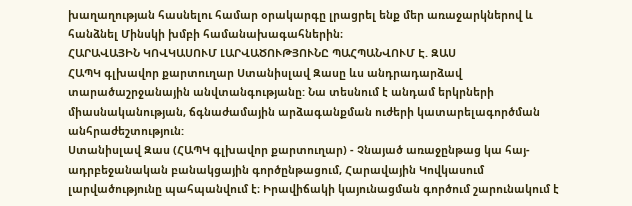խաղաղության հասնելու համար օրակարգը լրացրել ենք մեր առաջարկներով և հանձնել Մինսկի խմբի համանախագահներին։
ՀԱՐԱՎԱՅԻՆ ԿՈՎԿԱՍՈՒՄ ԼԱՐՎԱԾՈՒԹՅՈՒՆԸ ՊԱՀՊԱՆՎՈՒՄ Է. ԶԱՍ
ՀԱՊԿ գլխավոր քարտուղար Ստանիսլավ Զասը ևս անդրադարձավ տարածաշրջանային անվտանգությանը: Նա տեսնում է անդամ երկրների միասնականության, ճգնաժամային արձագանքման ուժերի կատարելագործման անհրաժեշտություն:
Ստանիսլավ Զաս (ՀԱՊԿ գլխավոր քարտուղար) - Չնայած առաջընթաց կա հայ-ադրբեջանական բանակցային գործընթացում, Հարավային Կովկասում լարվածությունը պահպանվում է։ Իրավիճակի կայունացման գործում շարունակում է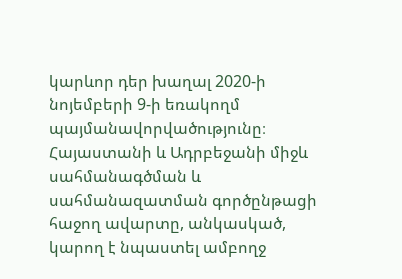կարևոր դեր խաղալ 2020-ի նոյեմբերի 9-ի եռակողմ պայմանավորվածությունը։ Հայաստանի և Ադրբեջանի միջև սահմանագծման և սահմանազատման գործընթացի հաջող ավարտը, անկասկած, կարող է նպաստել ամբողջ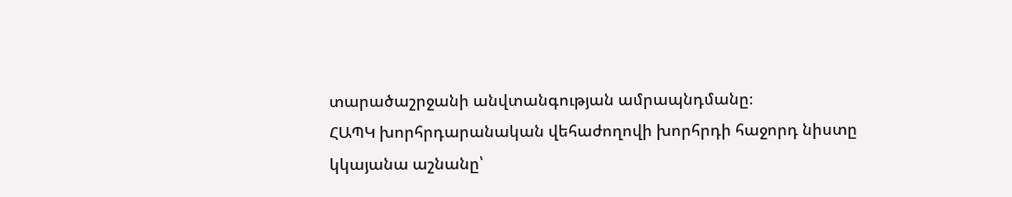տարածաշրջանի անվտանգության ամրապնդմանը։
ՀԱՊԿ խորհրդարանական վեհաժողովի խորհրդի հաջորդ նիստը կկայանա աշնանը՝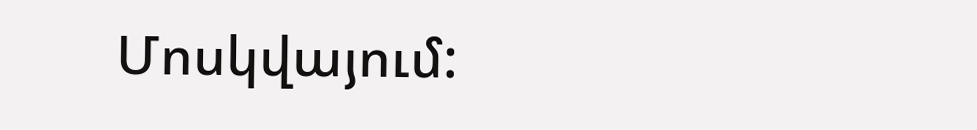Մոսկվայում: